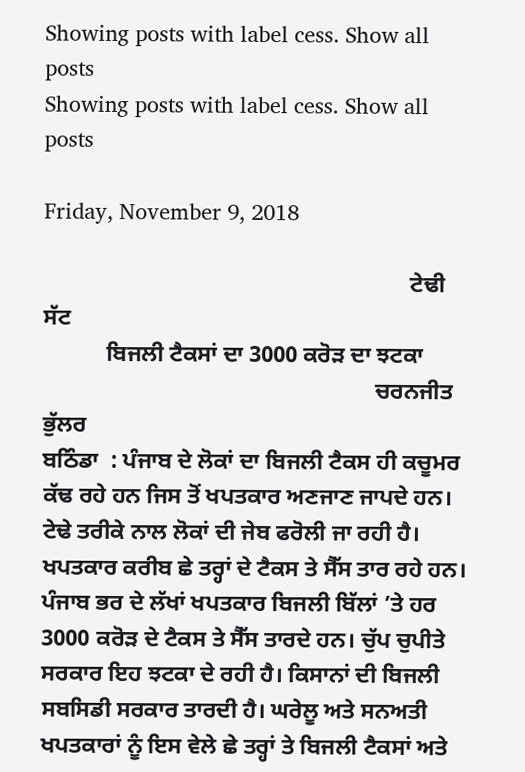Showing posts with label cess. Show all posts
Showing posts with label cess. Show all posts

Friday, November 9, 2018

                                                                ਟੇਢੀ ਸੱਟ
           ਬਿਜਲੀ ਟੈਕਸਾਂ ਦਾ 3000 ਕਰੋੜ ਦਾ ਝਟਕਾ
                                                          ਚਰਨਜੀਤ ਭੁੱਲਰ
ਬਠਿੰਡਾ  : ਪੰਜਾਬ ਦੇ ਲੋਕਾਂ ਦਾ ਬਿਜਲੀ ਟੈਕਸ ਹੀ ਕਚੂਮਰ ਕੱਢ ਰਹੇ ਹਨ ਜਿਸ ਤੋਂ ਖਪਤਕਾਰ ਅਣਜਾਣ ਜਾਪਦੇ ਹਨ। ਟੇਢੇ ਤਰੀਕੇ ਨਾਲ ਲੋਕਾਂ ਦੀ ਜੇਬ ਫਰੋਲੀ ਜਾ ਰਹੀ ਹੈ। ਖਪਤਕਾਰ ਕਰੀਬ ਛੇ ਤਰ੍ਹਾਂ ਦੇ ਟੈਕਸ ਤੇ ਸੈੱਸ ਤਾਰ ਰਹੇ ਹਨ। ਪੰਜਾਬ ਭਰ ਦੇ ਲੱਖਾਂ ਖਪਤਕਾਰ ਬਿਜਲੀ ਬਿੱਲਾਂ ’ਤੇ ਹਰ 3000 ਕਰੋੜ ਦੇ ਟੈਕਸ ਤੇ ਸੈੱਸ ਤਾਰਦੇ ਹਨ। ਚੁੱਪ ਚੁਪੀਤੇ ਸਰਕਾਰ ਇਹ ਝਟਕਾ ਦੇ ਰਹੀ ਹੈ। ਕਿਸਾਨਾਂ ਦੀ ਬਿਜਲੀ ਸਬਸਿਡੀ ਸਰਕਾਰ ਤਾਰਦੀ ਹੈ। ਘਰੇਲੂ ਅਤੇ ਸਨਅਤੀ ਖਪਤਕਾਰਾਂ ਨੂੰ ਇਸ ਵੇਲੇ ਛੇ ਤਰ੍ਹਾਂ ਤੇ ਬਿਜਲੀ ਟੈਕਸਾਂ ਅਤੇ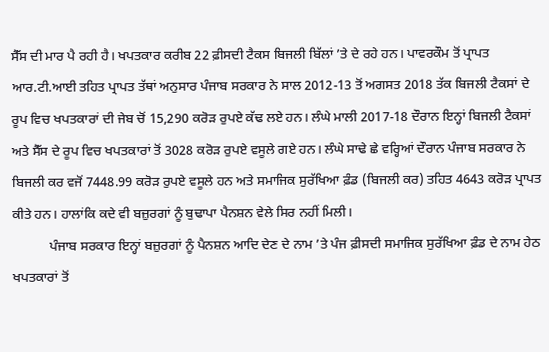ਸੈੱਸ ਦੀ ਮਾਰ ਪੈ ਰਹੀ ਹੈ। ਖਪਤਕਾਰ ਕਰੀਬ 22 ਫ਼ੀਸਦੀ ਟੈਕਸ ਬਿਜਲੀ ਬਿੱਲਾਂ ’ਤੇ ਦੇ ਰਹੇ ਹਨ। ਪਾਵਰਕੌਮ ਤੋਂ ਪ੍ਰਾਪਤ ਆਰ.ਟੀ.ਆਈ ਤਹਿਤ ਪ੍ਰਾਪਤ ਤੱਥਾਂ ਅਨੁਸਾਰ ਪੰਜਾਬ ਸਰਕਾਰ ਨੇ ਸਾਲ 2012-13 ਤੋਂ ਅਗਸਤ 2018 ਤੱਕ ਬਿਜਲੀ ਟੈਕਸਾਂ ਦੇ ਰੂਪ ਵਿਚ ਖਪਤਕਾਰਾਂ ਦੀ ਜੇਬ ਚੋਂ 15,290 ਕਰੋੜ ਰੁਪਏ ਕੱਢ ਲਏ ਹਨ। ਲੰਘੇ ਮਾਲੀ 2017-18 ਦੌਰਾਨ ਇਨ੍ਹਾਂ ਬਿਜਲੀ ਟੈਕਸਾਂ ਅਤੇ ਸੈੱਸ ਦੇ ਰੂਪ ਵਿਚ ਖਪਤਕਾਰਾਂ ਤੋਂ 3028 ਕਰੋੜ ਰੁਪਏ ਵਸੂਲੇ ਗਏ ਹਨ। ਲੰਘੇ ਸਾਢੇ ਛੇ ਵਰ੍ਹਿਆਂ ਦੌਰਾਨ ਪੰਜਾਬ ਸਰਕਾਰ ਨੇ ਬਿਜਲੀ ਕਰ ਵਜੋਂ 7448.99 ਕਰੋੜ ਰੁਪਏ ਵਸੂਲੇ ਹਨ ਅਤੇ ਸਮਾਜਿਕ ਸੁਰੱਖਿਆ ਫ਼ੰਡ (ਬਿਜਲੀ ਕਰ) ਤਹਿਤ 4643 ਕਰੋੜ ਪ੍ਰਾਪਤ ਕੀਤੇ ਹਨ। ਹਾਲਾਂਕਿ ਕਦੇ ਵੀ ਬਜ਼ੁਰਗਾਂ ਨੂੰ ਬੁਢਾਪਾ ਪੈਨਸ਼ਨ ਵੇਲੇ ਸਿਰ ਨਹੀਂ ਮਿਲੀ।
           ਪੰਜਾਬ ਸਰਕਾਰ ਇਨ੍ਹਾਂ ਬਜ਼ੁਰਗਾਂ ਨੂੰ ਪੈਨਸ਼ਨ ਆਦਿ ਦੇਣ ਦੇ ਨਾਮ ’ਤੇ ਪੰਜ ਫ਼ੀਸਦੀ ਸਮਾਜਿਕ ਸੁਰੱਖਿਆ ਫ਼ੰਡ ਦੇ ਨਾਮ ਹੇਠ ਖਪਤਕਾਰਾਂ ਤੋਂ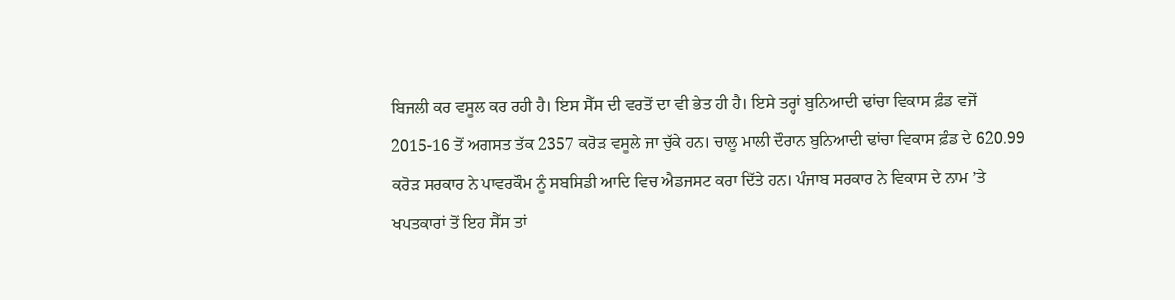ਬਿਜਲੀ ਕਰ ਵਸੂਲ ਕਰ ਰਹੀ ਹੈ। ਇਸ ਸੈੱਸ ਦੀ ਵਰਤੋਂ ਦਾ ਵੀ ਭੇਤ ਹੀ ਹੈ। ਇਸੇ ਤਰ੍ਹਾਂ ਬੁਨਿਆਦੀ ਢਾਂਚਾ ਵਿਕਾਸ ਫ਼ੰਡ ਵਜੋਂ 2015-16 ਤੋਂ ਅਗਸਤ ਤੱਕ 2357 ਕਰੋੜ ਵਸੂਲੇ ਜਾ ਚੁੱਕੇ ਹਨ। ਚਾਲੂ ਮਾਲੀ ਦੌਰਾਨ ਬੁਨਿਆਦੀ ਢਾਂਚਾ ਵਿਕਾਸ ਫ਼ੰਡ ਦੇ 620.99 ਕਰੋੜ ਸਰਕਾਰ ਨੇ ਪਾਵਰਕੌਮ ਨੂੰ ਸਬਸਿਡੀ ਆਦਿ ਵਿਚ ਐਡਜਸਟ ਕਰਾ ਦਿੱਤੇ ਹਨ। ਪੰਜਾਬ ਸਰਕਾਰ ਨੇ ਵਿਕਾਸ ਦੇ ਨਾਮ ’ਤੇ ਖਪਤਕਾਰਾਂ ਤੋਂ ਇਹ ਸੈੱਸ ਤਾਂ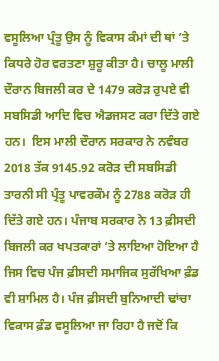ਵਸੂਲਿਆ ਪ੍ਰੰਤੂ ਉਸ ਨੂੰ ਵਿਕਾਸ ਕੰਮਾਂ ਦੀ ਥਾਂ ’ਤੇ ਕਿਧਰੇ ਹੋਰ ਵਰਤਣਾ ਸ਼ੁਰੂ ਕੀਤਾ ਹੈ। ਚਾਲੂ ਮਾਲੀ ਦੌਰਾਨ ਬਿਜਲੀ ਕਰ ਦੇ 1479 ਕਰੋੜ ਰੁਪਏ ਵੀ ਸਬਸਿਡੀ ਆਦਿ ਵਿਚ ਐਡਜਸਟ ਕਰਾ ਦਿੱਤੇ ਗਏ ਹਨ।  ਇਸ ਮਾਲੀ ਦੌਰਾਨ ਸਰਕਾਰ ਨੇ ਨਵੰਬਰ 2018 ਤੱਕ 9145.92 ਕਰੋੜ ਦੀ ਸਬਸਿਡੀ ਤਾਰਨੀ ਸੀ ਪ੍ਰੰਤੂ ਪਾਵਰਕੌਮ ਨੂੰ 2788 ਕਰੋੜ ਹੀ ਦਿੱਤੇ ਗਏ ਹਨ। ਪੰਜਾਬ ਸਰਕਾਰ ਨੇ 13 ਫ਼ੀਸਦੀ ਬਿਜਲੀ ਕਰ ਖਪਤਕਾਰਾਂ ’ਤੇ ਲਾਇਆ ਹੋਇਆ ਹੈ ਜਿਸ ਵਿਚ ਪੰਜ ਫ਼ੀਸਦੀ ਸਮਾਜਿਕ ਸੁਰੱਖਿਆ ਫ਼ੰਡ ਵੀ ਸ਼ਾਮਿਲ ਹੈ। ਪੰਜ ਫ਼ੀਸਦੀ ਬੁਨਿਆਦੀ ਢਾਂਚਾ ਵਿਕਾਸ ਫ਼ੰਡ ਵਸੂਲਿਆ ਜਾ ਰਿਹਾ ਹੈ ਜਦੋਂ ਕਿ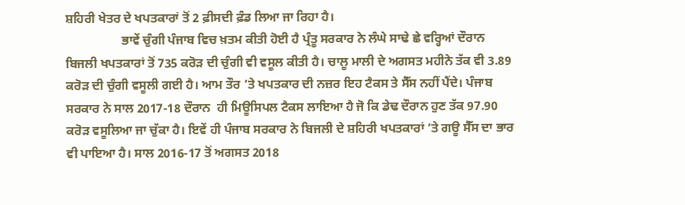ਸ਼ਹਿਰੀ ਖੇਤਰ ਦੇ ਖਪਤਕਾਰਾਂ ਤੋਂ 2 ਫ਼ੀਸਦੀ ਫ਼ੰਡ ਲਿਆ ਜਾ ਰਿਹਾ ਹੈ।
                  ਭਾਵੇਂ ਚੁੰਗੀ ਪੰਜਾਬ ਵਿਚ ਖ਼ਤਮ ਕੀਤੀ ਹੋਈ ਹੈ ਪ੍ਰੰਤੂ ਸਰਕਾਰ ਨੇ ਲੰਘੇ ਸਾਢੇ ਛੇ ਵਰ੍ਹਿਆਂ ਦੌਰਾਨ ਬਿਜਲੀ ਖਪਤਕਾਰਾਂ ਤੋਂ 735 ਕਰੋੜ ਦੀ ਚੁੰਗੀ ਵੀ ਵਸੂਲ ਕੀਤੀ ਹੈ। ਚਾਲੂ ਮਾਲੀ ਦੇ ਅਗਸਤ ਮਹੀਨੇ ਤੱਕ ਵੀ 3.89 ਕਰੋੜ ਦੀ ਚੁੰਗੀ ਵਸੂਲੀ ਗਈ ਹੈ। ਆਮ ਤੌਰ ’ਤੇ ਖਪਤਕਾਰ ਦੀ ਨਜ਼ਰ ਇਹ ਟੈਕਸ ਤੇ ਸੈੱਸ ਨਹੀਂ ਪੈਂਦੇ। ਪੰਜਾਬ ਸਰਕਾਰ ਨੇ ਸਾਲ 2017-18 ਦੌਰਾਨ  ਹੀ ਮਿਊਸਿਪਲ ਟੈਕਸ ਲਾਇਆ ਹੈ ਜੋ ਕਿ ਡੇਢ ਦੌਰਾਨ ਹੁਣ ਤੱਕ 97.90 ਕਰੋੜ ਵਸੂਲਿਆ ਜਾ ਚੁੱਕਾ ਹੈ। ਇਵੇਂ ਹੀ ਪੰਜਾਬ ਸਰਕਾਰ ਨੇ ਬਿਜਲੀ ਦੇ ਸ਼ਹਿਰੀ ਖਪਤਕਾਰਾਂ ’ਤੇ ਗਊ ਸੈੱਸ ਦਾ ਭਾਰ ਵੀ ਪਾਇਆ ਹੈ। ਸਾਲ 2016-17 ਤੋਂ ਅਗਸਤ 2018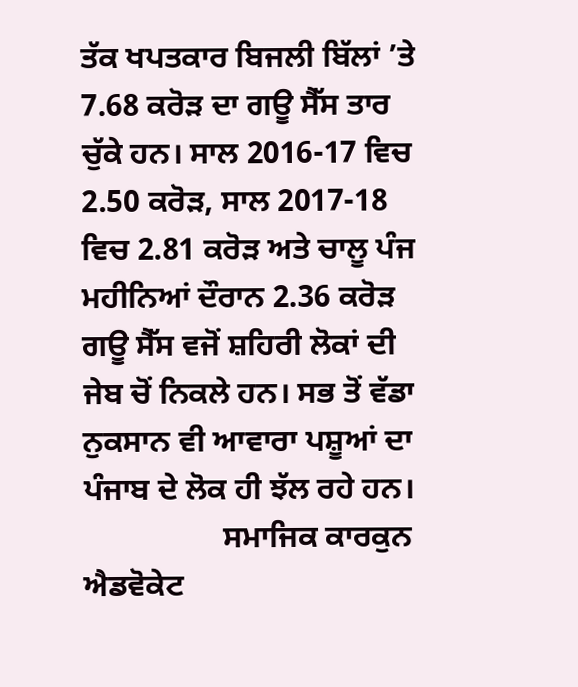ਤੱਕ ਖਪਤਕਾਰ ਬਿਜਲੀ ਬਿੱਲਾਂ ’ਤੇ 7.68 ਕਰੋੜ ਦਾ ਗਊ ਸੈੱਸ ਤਾਰ ਚੁੱਕੇ ਹਨ। ਸਾਲ 2016-17 ਵਿਚ 2.50 ਕਰੋੜ, ਸਾਲ 2017-18 ਵਿਚ 2.81 ਕਰੋੜ ਅਤੇ ਚਾਲੂ ਪੰਜ ਮਹੀਨਿਆਂ ਦੌਰਾਨ 2.36 ਕਰੋੜ ਗਊ ਸੈੱਸ ਵਜੋਂ ਸ਼ਹਿਰੀ ਲੋਕਾਂ ਦੀ ਜੇਬ ਚੋਂ ਨਿਕਲੇ ਹਨ। ਸਭ ਤੋਂ ਵੱਡਾ ਨੁਕਸਾਨ ਵੀ ਆਵਾਰਾ ਪਸ਼ੂਆਂ ਦਾ ਪੰਜਾਬ ਦੇ ਲੋਕ ਹੀ ਝੱਲ ਰਹੇ ਹਨ।
                  ਸਮਾਜਿਕ ਕਾਰਕੁਨ ਐਡਵੋਕੇਟ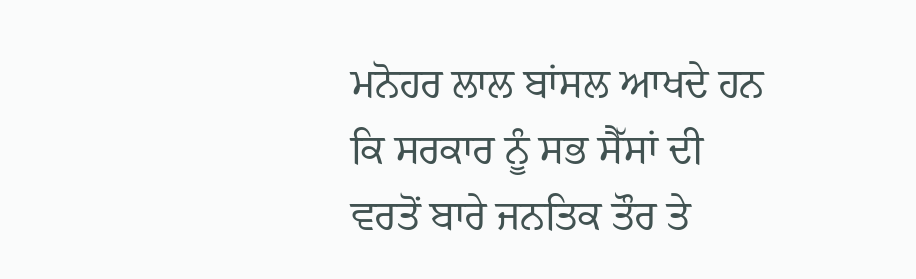ਮਨੋਹਰ ਲਾਲ ਬਾਂਸਲ ਆਖਦੇ ਹਨ ਕਿ ਸਰਕਾਰ ਨੂੰ ਸਭ ਸੈੱਸਾਂ ਦੀ ਵਰਤੋਂ ਬਾਰੇ ਜਨਤਿਕ ਤੌਰ ਤੇ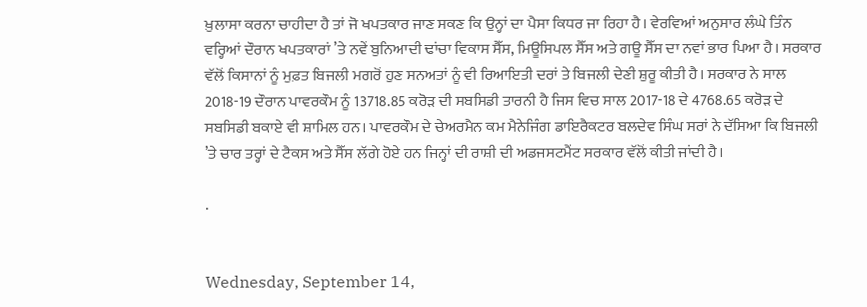ਖ਼ੁਲਾਸਾ ਕਰਨਾ ਚਾਹੀਦਾ ਹੈ ਤਾਂ ਜੋ ਖਪਤਕਾਰ ਜਾਣ ਸਕਣ ਕਿ ਉਨ੍ਹਾਂ ਦਾ ਪੈਸਾ ਕਿਧਰ ਜਾ ਰਿਹਾ ਹੈ। ਵੇਰਵਿਆਂ ਅਨੁਸਾਰ ਲੰਘੇ ਤਿੰਨ ਵਰ੍ਹਿਆਂ ਦੌਰਾਨ ਖਪਤਕਾਰਾਂ ’ਤੇ ਨਵੇਂ ਬੁਨਿਆਦੀ ਢਾਂਚਾ ਵਿਕਾਸ ਸੈੱਸ, ਮਿਊਸਿਪਲ ਸੈੱਸ ਅਤੇ ਗਊ ਸੈੱਸ ਦਾ ਨਵਾਂ ਭਾਰ ਪਿਆ ਹੈ। ਸਰਕਾਰ ਵੱਲੋਂ ਕਿਸਾਨਾਂ ਨੂੰ ਮੁਫ਼ਤ ਬਿਜਲੀ ਮਗਰੋਂ ਹੁਣ ਸਨਅਤਾਂ ਨੂੰ ਵੀ ਰਿਆਇਤੀ ਦਰਾਂ ਤੇ ਬਿਜਲੀ ਦੇਣੀ ਸ਼ੁਰੂ ਕੀਤੀ ਹੈ। ਸਰਕਾਰ ਨੇ ਸਾਲ 2018-19 ਦੌਰਾਨ ਪਾਵਰਕੌਮ ਨੂੰ 13718.85 ਕਰੋੜ ਦੀ ਸਬਸਿਡੀ ਤਾਰਨੀ ਹੈ ਜਿਸ ਵਿਚ ਸਾਲ 2017-18 ਦੇ 4768.65 ਕਰੋੜ ਦੇ ਸਬਸਿਡੀ ਬਕਾਏ ਵੀ ਸ਼ਾਮਿਲ ਹਨ। ਪਾਵਰਕੌਮ ਦੇ ਚੇਅਰਮੈਨ ਕਮ ਮੈਨੇਜਿੰਗ ਡਾਇਰੈਕਟਰ ਬਲਦੇਵ ਸਿੰਘ ਸਰਾਂ ਨੇ ਦੱਸਿਆ ਕਿ ਬਿਜਲੀ ’ਤੇ ਚਾਰ ਤਰ੍ਹਾਂ ਦੇ ਟੈਕਸ ਅਤੇ ਸੈੱਸ ਲੱਗੇ ਹੋਏ ਹਨ ਜਿਨ੍ਹਾਂ ਦੀ ਰਾਸ਼ੀ ਦੀ ਅਡਜਸਟਮੈਂਟ ਸਰਕਾਰ ਵੱਲੋਂ ਕੀਤੀ ਜਾਂਦੀ ਹੈ।

.


Wednesday, September 14,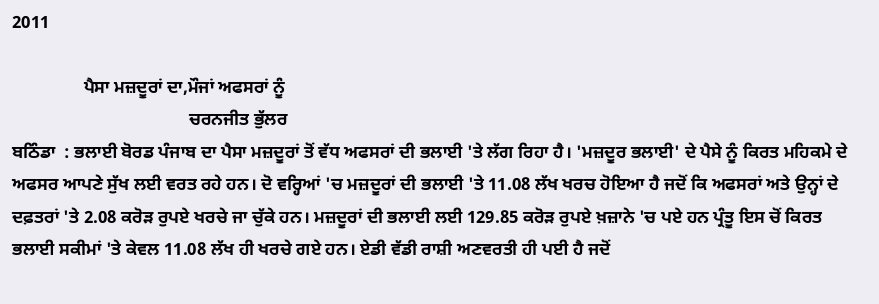2011

                ਪੈਸਾ ਮਜ਼ਦੂਰਾਂ ਦਾ,ਮੌਜਾਂ ਅਫਸਰਾਂ ਨੂੰ
                                        ਚਰਨਜੀਤ ਭੁੱਲਰ
ਬਠਿੰਡਾ  : ਭਲਾਈ ਬੋਰਡ ਪੰਜਾਬ ਦਾ ਪੈਸਾ ਮਜ਼ਦੂਰਾਂ ਤੋਂ ਵੱਧ ਅਫਸਰਾਂ ਦੀ ਭਲਾਈ 'ਤੇ ਲੱਗ ਰਿਹਾ ਹੈ। 'ਮਜ਼ਦੂਰ ਭਲਾਈ' ਦੇ ਪੈਸੇ ਨੂੰ ਕਿਰਤ ਮਹਿਕਮੇ ਦੇ ਅਫਸਰ ਆਪਣੇ ਸੁੱਖ ਲਈ ਵਰਤ ਰਹੇ ਹਨ। ਦੋ ਵਰ੍ਹਿਆਂ 'ਚ ਮਜ਼ਦੂਰਾਂ ਦੀ ਭਲਾਈ 'ਤੇ 11.08 ਲੱਖ ਖਰਚ ਹੋਇਆ ਹੈ ਜਦੋਂ ਕਿ ਅਫਸਰਾਂ ਅਤੇ ਉਨ੍ਹਾਂ ਦੇ ਦਫ਼ਤਰਾਂ 'ਤੇ 2.08 ਕਰੋੜ ਰੁਪਏ ਖਰਚੇ ਜਾ ਚੁੱਕੇ ਹਨ। ਮਜ਼ਦੂਰਾਂ ਦੀ ਭਲਾਈ ਲਈ 129.85 ਕਰੋੜ ਰੁਪਏ ਖ਼ਜ਼ਾਨੇ 'ਚ ਪਏ ਹਨ ਪ੍ਰੰਤੂ ਇਸ ਚੋਂ ਕਿਰਤ ਭਲਾਈ ਸਕੀਮਾਂ 'ਤੇ ਕੇਵਲ 11.08 ਲੱਖ ਹੀ ਖਰਚੇ ਗਏ ਹਨ। ਏਡੀ ਵੱਡੀ ਰਾਸ਼ੀ ਅਣਵਰਤੀ ਹੀ ਪਈ ਹੈ ਜਦੋਂ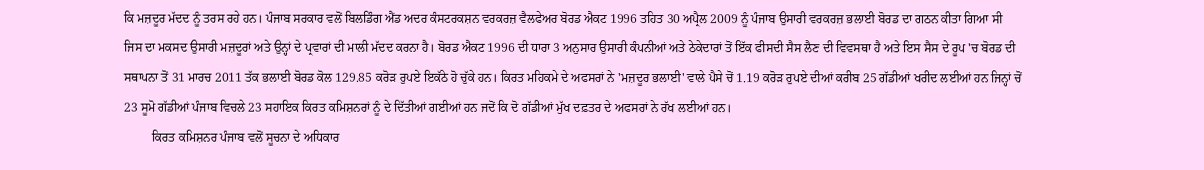ਕਿ ਮਜ਼ਦੂਰ ਮੱਦਦ ਨੂੰ ਤਰਸ ਰਹੇ ਹਨ। ਪੰਜਾਬ ਸਰਕਾਰ ਵਲੋਂ ਬਿਲਡਿੰਗ ਐਂਡ ਅਦਰ ਕੰਸਟਰਕਸ਼ਨ ਵਰਕਰਜ਼ ਵੈਲਫੇਅਰ ਬੋਰਡ ਐਕਟ 1996 ਤਹਿਤ 30 ਅਪ੍ਰੈਲ 2009 ਨੂੰ ਪੰਜਾਬ ਉਸਾਰੀ ਵਰਕਰਜ਼ ਭਲਾਈ ਬੋਰਡ ਦਾ ਗਠਨ ਕੀਤਾ ਗਿਆ ਸੀ ਜਿਸ ਦਾ ਮਕਸਦ ਉਸਾਰੀ ਮਜ਼ਦੂਰਾਂ ਅਤੇ ਉਨ੍ਹਾਂ ਦੇ ਪ੍ਰਵਾਰਾਂ ਦੀ ਮਾਲੀ ਮੱਦਦ ਕਰਨਾ ਹੈ। ਬੋਰਡ ਐਕਟ 1996 ਦੀ ਧਾਰਾ 3 ਅਨੁਸਾਰ ਉਸਾਰੀ ਕੰਪਨੀਆਂ ਅਤੇ ਠੇਕੇਦਾਰਾਂ ਤੋਂ ਇੱਕ ਫੀਸਦੀ ਸੈਸ ਲੈਣ ਦੀ ਵਿਵਸਥਾ ਹੈ ਅਤੇ ਇਸ ਸੈਸ ਦੇ ਰੂਪ 'ਚ ਬੋਰਡ ਦੀ ਸਥਾਪਨਾ ਤੋਂ 31 ਮਾਰਚ 2011 ਤੱਕ ਭਲਾਈ ਬੋਰਡ ਕੋਲ 129.85 ਕਰੋੜ ਰੁਪਏ ਇਕੱਠੇ ਹੋ ਚੁੱਕੇ ਹਨ। ਕਿਰਤ ਮਹਿਕਮੇ ਦੇ ਅਫਸਰਾਂ ਨੇ 'ਮਜ਼ਦੂਰ ਭਲਾਈ' ਵਾਲੇ ਪੈਸੇ ਚੋਂ 1.19 ਕਰੋੜ ਰੁਪਏ ਦੀਆਂ ਕਰੀਬ 25 ਗੱਡੀਆਂ ਖਰੀਦ ਲਈਆਂ ਹਨ ਜਿਨ੍ਹਾਂ ਚੋਂ 23 ਸੂਮੋ ਗੱਡੀਆਂ ਪੰਜਾਬ ਵਿਚਲੇ 23 ਸਹਾਇਕ ਕਿਰਤ ਕਮਿਸ਼ਨਰਾਂ ਨੂੰ ਦੇ ਦਿੱਤੀਆਂ ਗਈਆਂ ਹਨ ਜਦੋਂ ਕਿ ਦੋ ਗੱਡੀਆਂ ਮੁੱਖ ਦਫ਼ਤਰ ਦੇ ਅਫਸਰਾਂ ਨੇ ਰੱਖ ਲਈਆਂ ਹਨ।
         ਕਿਰਤ ਕਮਿਸ਼ਨਰ ਪੰਜਾਬ ਵਲੋਂ ਸੂਚਨਾ ਦੇ ਅਧਿਕਾਰ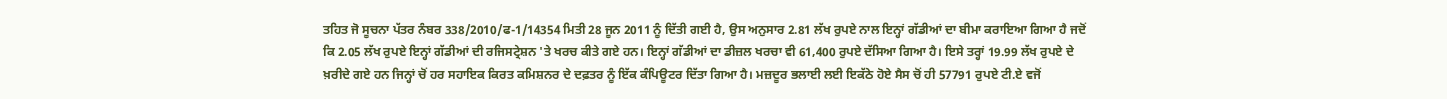ਤਹਿਤ ਜੋ ਸੂਚਨਾ ਪੱਤਰ ਨੰਬਰ 338/2010/ਫ-1/14354 ਮਿਤੀ 28 ਜੂਨ 2011 ਨੂੰ ਦਿੱਤੀ ਗਈ ਹੈ, ਉਸ ਅਨੁਸਾਰ 2.81 ਲੱਖ ਰੁਪਏ ਨਾਲ ਇਨ੍ਹਾਂ ਗੱਡੀਆਂ ਦਾ ਬੀਮਾ ਕਰਾਇਆ ਗਿਆ ਹੈ ਜਦੋਂ ਕਿ 2.05 ਲੱਖ ਰੁਪਏ ਇਨ੍ਹਾਂ ਗੱਡੀਆਂ ਦੀ ਰਜਿਸਟ੍ਰੇਸ਼ਨ 'ਤੇ ਖਰਚ ਕੀਤੇ ਗਏ ਹਨ। ਇਨ੍ਹਾਂ ਗੱਡੀਆਂ ਦਾ ਡੀਜ਼ਲ ਖਰਚਾ ਵੀ 61,400 ਰੁਪਏ ਦੱਸਿਆ ਗਿਆ ਹੈ। ਇਸੇ ਤਰ੍ਹਾਂ 19.99 ਲੱਖ ਰੁਪਏ ਦੇ ਖ਼ਰੀਦੇ ਗਏ ਹਨ ਜਿਨ੍ਹਾਂ ਚੋਂ ਹਰ ਸਹਾਇਕ ਕਿਰਤ ਕਮਿਸ਼ਨਰ ਦੇ ਦਫ਼ਤਰ ਨੂੰ ਇੱਕ ਕੰਪਿਊਟਰ ਦਿੱਤਾ ਗਿਆ ਹੈ। ਮਜ਼ਦੂਰ ਭਲਾਈ ਲਈ ਇਕੱਠੇ ਹੋਏ ਸੈਸ ਚੋਂ ਹੀ 57791 ਰੁਪਏ ਟੀ.ਏ ਵਜੋਂ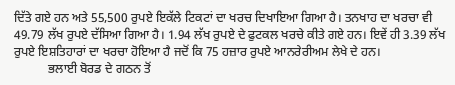ਦਿੱਤੇ ਗਏ ਹਨ ਅਤੇ 55,500 ਰੁਪਏ ਇਕੱਲੇ ਟਿਕਟਾਂ ਦਾ ਖਰਚ ਦਿਖਾਇਆ ਗਿਆ ਹੈ। ਤਨਖਾਹ ਦਾ ਖਰਚਾ ਵੀ 49.79 ਲੱਖ ਰੁਪਏ ਦੱਸਿਆ ਗਿਆ ਹੈ। 1.94 ਲੱਖ ਰੁਪਏ ਦੇ ਫੁਟਕਲ ਖਰਚੇ ਕੀਤੇ ਗਏ ਹਨ। ਇਵੇਂ ਹੀ 3.39 ਲੱਖ ਰੁਪਏ ਇਸ਼ਤਿਹਾਰਾਂ ਦਾ ਖਰਚਾ ਹੋਇਆ ਹੈ ਜਦੋਂ ਕਿ 75 ਹਜ਼ਾਰ ਰੁਪਏ ਆਨਰੇਰੀਅਮ ਲੇਖੇ ਦੇ ਹਨ।
           ਭਲਾਈ ਬੋਰਡ ਦੇ ਗਠਨ ਤੋਂ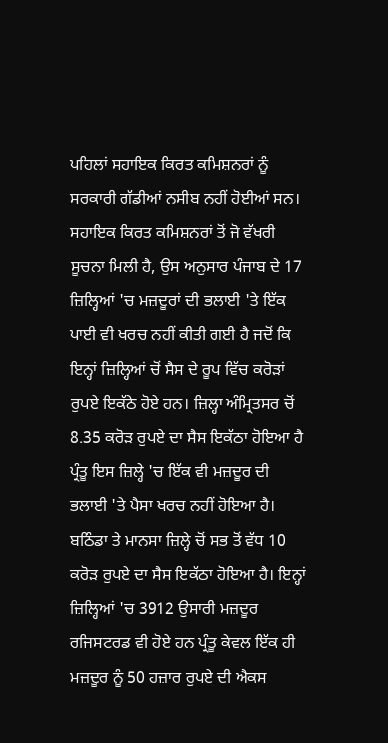ਪਹਿਲਾਂ ਸਹਾਇਕ ਕਿਰਤ ਕਮਿਸ਼ਨਰਾਂ ਨੂੰ ਸਰਕਾਰੀ ਗੱਡੀਆਂ ਨਸੀਬ ਨਹੀਂ ਹੋਈਆਂ ਸਨ। ਸਹਾਇਕ ਕਿਰਤ ਕਮਿਸ਼ਨਰਾਂ ਤੋਂ ਜੋ ਵੱਖਰੀ ਸੂਚਨਾ ਮਿਲੀ ਹੈ, ਉਸ ਅਨੁਸਾਰ ਪੰਜਾਬ ਦੇ 17 ਜ਼ਿਲ੍ਹਿਆਂ 'ਚ ਮਜ਼ਦੂਰਾਂ ਦੀ ਭਲਾਈ 'ਤੇ ਇੱਕ ਪਾਈ ਵੀ ਖਰਚ ਨਹੀਂ ਕੀਤੀ ਗਈ ਹੈ ਜਦੋਂ ਕਿ ਇਨ੍ਹਾਂ ਜ਼ਿਲ੍ਹਿਆਂ ਚੋਂ ਸੈਸ ਦੇ ਰੂਪ ਵਿੱਚ ਕਰੋੜਾਂ ਰੁਪਏ ਇਕੱਠੇ ਹੋਏ ਹਨ। ਜ਼ਿਲ੍ਹਾ ਅੰਮ੍ਰਿਤਸਰ ਚੋਂ 8.35 ਕਰੋੜ ਰੁਪਏ ਦਾ ਸੈਸ ਇਕੱਠਾ ਹੋਇਆ ਹੈ ਪ੍ਰੰਤੂ ਇਸ ਜ਼ਿਲ੍ਹੇ 'ਚ ਇੱਕ ਵੀ ਮਜ਼ਦੂਰ ਦੀ ਭਲਾਈ 'ਤੇ ਪੈਸਾ ਖਰਚ ਨਹੀਂ ਹੋਇਆ ਹੈ। ਬਠਿੰਡਾ ਤੇ ਮਾਨਸਾ ਜ਼ਿਲ੍ਹੇ ਚੋਂ ਸਭ ਤੋਂ ਵੱਧ 10 ਕਰੋੜ ਰੁਪਏ ਦਾ ਸੈਸ ਇਕੱਠਾ ਹੋਇਆ ਹੈ। ਇਨ੍ਹਾਂ ਜ਼ਿਲ੍ਹਿਆਂ 'ਚ 3912 ਉਸਾਰੀ ਮਜ਼ਦੂਰ ਰਜਿਸਟਰਡ ਵੀ ਹੋਏ ਹਨ ਪ੍ਰੰਤੂ ਕੇਵਲ ਇੱਕ ਹੀ ਮਜ਼ਦੂਰ ਨੂੰ 50 ਹਜ਼ਾਰ ਰੁਪਏ ਦੀ ਐਕਸ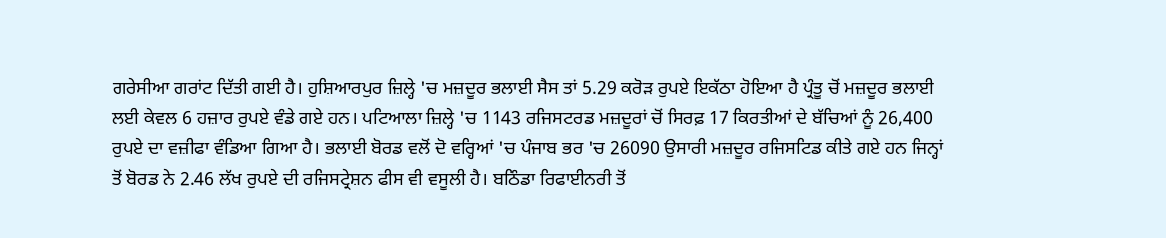ਗਰੇਸੀਆ ਗਰਾਂਟ ਦਿੱਤੀ ਗਈ ਹੈ। ਹੁਸ਼ਿਆਰਪੁਰ ਜ਼ਿਲ੍ਹੇ 'ਚ ਮਜ਼ਦੂਰ ਭਲਾਈ ਸੈਸ ਤਾਂ 5.29 ਕਰੋੜ ਰੁਪਏ ਇਕੱਠਾ ਹੋਇਆ ਹੈ ਪ੍ਰੰਤੂ ਚੋਂ ਮਜ਼ਦੂਰ ਭਲਾਈ ਲਈ ਕੇਵਲ 6 ਹਜ਼ਾਰ ਰੁਪਏ ਵੰਡੇ ਗਏ ਹਨ। ਪਟਿਆਲਾ ਜ਼ਿਲ੍ਹੇ 'ਚ 1143 ਰਜਿਸਟਰਡ ਮਜ਼ਦੂਰਾਂ ਚੋਂ ਸਿਰਫ਼ 17 ਕਿਰਤੀਆਂ ਦੇ ਬੱਚਿਆਂ ਨੂੰ 26,400 ਰੁਪਏ ਦਾ ਵਜ਼ੀਫਾ ਵੰਡਿਆ ਗਿਆ ਹੈ। ਭਲਾਈ ਬੋਰਡ ਵਲੋਂ ਦੋ ਵਰ੍ਹਿਆਂ 'ਚ ਪੰਜਾਬ ਭਰ 'ਚ 26090 ਉਸਾਰੀ ਮਜ਼ਦੂਰ ਰਜਿਸਟਿਡ ਕੀਤੇ ਗਏ ਹਨ ਜਿਨ੍ਹਾਂ ਤੋਂ ਬੋਰਡ ਨੇ 2.46 ਲੱਖ ਰੁਪਏ ਦੀ ਰਜਿਸਟ੍ਰੇਸ਼ਨ ਫੀਸ ਵੀ ਵਸੂਲੀ ਹੈ। ਬਠਿੰਡਾ ਰਿਫਾਈਨਰੀ ਤੋਂ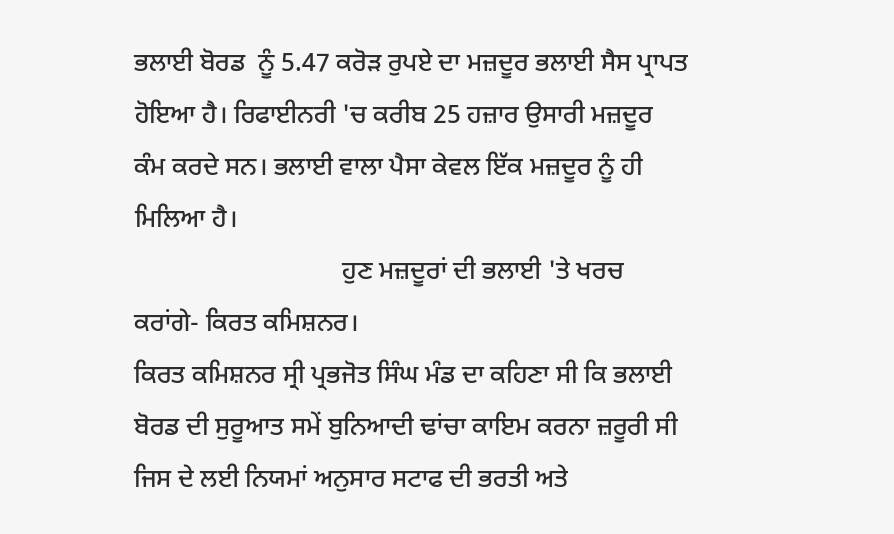ਭਲਾਈ ਬੋਰਡ  ਨੂੰ 5.47 ਕਰੋੜ ਰੁਪਏ ਦਾ ਮਜ਼ਦੂਰ ਭਲਾਈ ਸੈਸ ਪ੍ਰਾਪਤ ਹੋਇਆ ਹੈ। ਰਿਫਾਈਨਰੀ 'ਚ ਕਰੀਬ 25 ਹਜ਼ਾਰ ਉਸਾਰੀ ਮਜ਼ਦੂਰ ਕੰਮ ਕਰਦੇ ਸਨ। ਭਲਾਈ ਵਾਲਾ ਪੈਸਾ ਕੇਵਲ ਇੱਕ ਮਜ਼ਦੂਰ ਨੂੰ ਹੀ ਮਿਲਿਆ ਹੈ।
                                ਹੁਣ ਮਜ਼ਦੂਰਾਂ ਦੀ ਭਲਾਈ 'ਤੇ ਖਰਚ ਕਰਾਂਗੇ- ਕਿਰਤ ਕਮਿਸ਼ਨਰ।
ਕਿਰਤ ਕਮਿਸ਼ਨਰ ਸ੍ਰੀ ਪ੍ਰਭਜੋਤ ਸਿੰਘ ਮੰਡ ਦਾ ਕਹਿਣਾ ਸੀ ਕਿ ਭਲਾਈ ਬੋਰਡ ਦੀ ਸੁਰੂਆਤ ਸਮੇਂ ਬੁਨਿਆਦੀ ਢਾਂਚਾ ਕਾਇਮ ਕਰਨਾ ਜ਼ਰੂਰੀ ਸੀ ਜਿਸ ਦੇ ਲਈ ਨਿਯਮਾਂ ਅਨੁਸਾਰ ਸਟਾਫ ਦੀ ਭਰਤੀ ਅਤੇ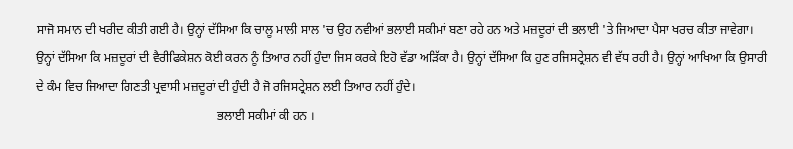ਸਾਜੋ ਸਮਾਨ ਦੀ ਖਰੀਦ ਕੀਤੀ ਗਈ ਹੈ। ਉਨ੍ਹਾਂ ਦੱਸਿਆ ਕਿ ਚਾਲੂ ਮਾਲੀ ਸਾਲ 'ਚ ਉਹ ਨਵੀਆਂ ਭਲਾਈ ਸਕੀਮਾਂ ਬਣਾ ਰਹੇ ਹਨ ਅਤੇ ਮਜ਼ਦੂਰਾਂ ਦੀ ਭਲਾਈ 'ਤੇ ਜਿਆਦਾ ਪੈਸਾ ਖਰਚ ਕੀਤਾ ਜਾਵੇਗਾ। ਉਨ੍ਹਾਂ ਦੱਸਿਆ ਕਿ ਮਜ਼ਦੂਰਾਂ ਦੀ ਵੈਰੀਫਿਕੇਸ਼ਨ ਕੋਈ ਕਰਨ ਨੂੰ ਤਿਆਰ ਨਹੀਂ ਹੁੰਦਾ ਜਿਸ ਕਰਕੇ ਇਹੋ ਵੱਡਾ ਅੜਿੱਕਾ ਹੈ। ਉਨ੍ਹਾਂ ਦੱਸਿਆ ਕਿ ਹੁਣ ਰਜਿਸਟ੍ਰੇਸ਼ਨ ਵੀ ਵੱਧ ਰਹੀ ਹੈ। ਉਨ੍ਹਾਂ ਆਖਿਆ ਕਿ ਉਸਾਰੀ ਦੇ ਕੰਮ ਵਿਚ ਜਿਆਦਾ ਗਿਣਤੀ ਪ੍ਰਵਾਸੀ ਮਜ਼ਦੂਰਾਂ ਦੀ ਹੁੰਦੀ ਹੈ ਜੋ ਰਜਿਸਟ੍ਰੇਸ਼ਨ ਲਈ ਤਿਆਰ ਨਹੀਂ ਹੁੰਦੇ।
                                                          ਭਲਾਈ ਸਕੀਮਾਂ ਕੀ ਹਨ ।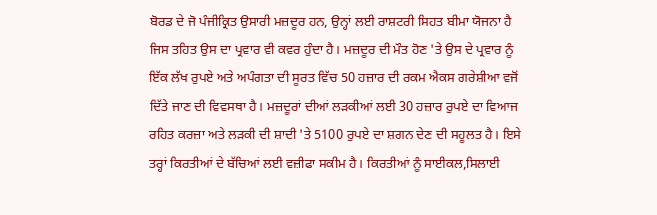ਬੋਰਡ ਦੇ ਜੋ ਪੰਜੀਕ੍ਰਿਤ ਉਸਾਰੀ ਮਜ਼ਦੂਰ ਹਨ, ਉਨ੍ਹਾਂ ਲਈ ਰਾਸ਼ਟਰੀ ਸਿਹਤ ਬੀਮਾ ਯੋਜਨਾ ਹੈ ਜਿਸ ਤਹਿਤ ਉਸ ਦਾ ਪ੍ਰਵਾਰ ਵੀ ਕਵਰ ਹੁੰਦਾ ਹੈ। ਮਜ਼ਦੂਰ ਦੀ ਮੌਤ ਹੋਣ 'ਤੇ ਉਸ ਦੇ ਪ੍ਰਵਾਰ ਨੂੰ ਇੱਕ ਲੱਖ ਰੁਪਏ ਅਤੇ ਅਪੰਗਤਾ ਦੀ ਸੂਰਤ ਵਿੱਚ 50 ਹਜ਼ਾਰ ਦੀ ਰਕਮ ਐਕਸ ਗਰੇਸ਼ੀਆ ਵਜੋਂ ਦਿੱਤੇ ਜਾਣ ਦੀ ਵਿਵਸਥਾ ਹੈ। ਮਜ਼ਦੂਰਾਂ ਦੀਆਂ ਲੜਕੀਆਂ ਲਈ 30 ਹਜ਼ਾਰ ਰੁਪਏ ਦਾ ਵਿਆਜ ਰਹਿਤ ਕਰਜ਼ਾ ਅਤੇ ਲੜਕੀ ਦੀ ਸ਼ਾਦੀ 'ਤੇ 5100 ਰੁਪਏ ਦਾ ਸ਼ਗਨ ਦੇਣ ਦੀ ਸਹੂਲਤ ਹੈ। ਇਸੇ ਤਰ੍ਹਾਂ ਕਿਰਤੀਆਂ ਦੇ ਬੱਚਿਆਂ ਲਈ ਵਜ਼ੀਫਾ ਸਕੀਮ ਹੈ। ਕਿਰਤੀਆਂ ਨੂੰ ਸਾਈਕਲ,ਸਿਲਾਈ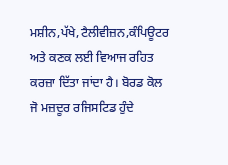ਮਸ਼ੀਨ,ਪੱਖੇ,ਟੈਲੀਵੀਜ਼ਨ,ਕੰਪਿਊਟਰ ਅਤੇ ਕਣਕ ਲਈ ਵਿਆਜ ਰਹਿਤ ਕਰਜ਼ਾ ਦਿੱਤਾ ਜਾਂਦਾ ਹੈ। ਬੋਰਡ ਕੋਲ ਜੋ ਮਜ਼ਦੂਰ ਰਜਿਸਟਿਡ ਹੁੰਦੇ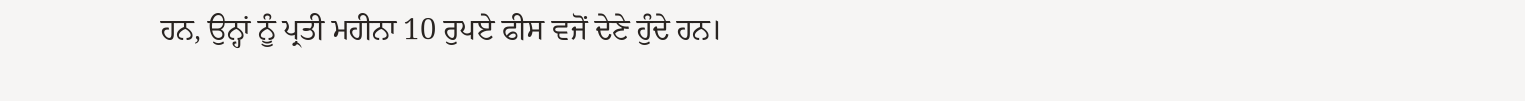ਹਨ, ਉਨ੍ਹਾਂ ਨੂੰ ਪ੍ਰਤੀ ਮਹੀਨਾ 10 ਰੁਪਏ ਫੀਸ ਵਜੋਂ ਦੇਣੇ ਹੁੰਦੇ ਹਨ।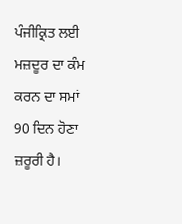ਪੰਜੀਕ੍ਰਿਤ ਲਈ ਮਜ਼ਦੂਰ ਦਾ ਕੰਮ ਕਰਨ ਦਾ ਸਮਾਂ 90 ਦਿਨ ਹੋਣਾ ਜ਼ਰੂਰੀ ਹੈ।